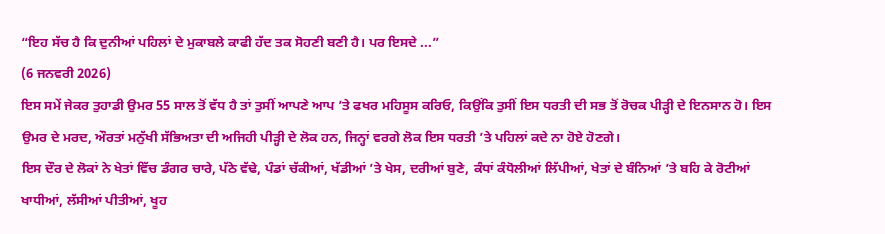“ਇਹ ਸੱਚ ਹੈ ਕਿ ਦੁਨੀਆਂ ਪਹਿਲਾਂ ਦੇ ਮੁਕਾਬਲੇ ਕਾਫੀ ਹੱਦ ਤਕ ਸੋਹਣੀ ਬਣੀ ਹੈ। ਪਰ ਇਸਦੇ ...”
(6 ਜਨਵਰੀ 2026)
ਇਸ ਸਮੇਂ ਜੇਕਰ ਤੁਹਾਡੀ ਉਮਰ 55 ਸਾਲ ਤੋਂ ਵੱਧ ਹੈ ਤਾਂ ਤੁਸੀਂ ਆਪਣੇ ਆਪ ’ਤੇ ਫਖਰ ਮਹਿਸੂਸ ਕਰਿਓ, ਕਿਉਂਕਿ ਤੁਸੀਂ ਇਸ ਧਰਤੀ ਦੀ ਸਭ ਤੋਂ ਰੋਚਕ ਪੀੜ੍ਹੀ ਦੇ ਇਨਸਾਨ ਹੋ। ਇਸ ਉਮਰ ਦੇ ਮਰਦ, ਔਰਤਾਂ ਮਨੁੱਖੀ ਸੱਭਿਅਤਾ ਦੀ ਅਜਿਹੀ ਪੀੜ੍ਹੀ ਦੇ ਲੋਕ ਹਨ, ਜਿਨ੍ਹਾਂ ਵਰਗੇ ਲੋਕ ਇਸ ਧਰਤੀ ’ਤੇ ਪਹਿਲਾਂ ਕਦੇ ਨਾ ਹੋਏ ਹੋਣਗੇ।
ਇਸ ਦੌਰ ਦੇ ਲੋਕਾਂ ਨੇ ਖੇਤਾਂ ਵਿੱਚ ਡੰਗਰ ਚਾਰੇ, ਪੱਠੇ ਵੱਢੇ, ਪੰਡਾਂ ਚੱਕੀਆਂ, ਖੱਡੀਆਂ ’ਤੇ ਖੇਸ, ਦਰੀਆਂ ਬੁਣੇ, ਕੰਧਾਂ ਕੰਧੋਲੀਆਂ ਲਿੱਪੀਆਂ, ਖੇਤਾਂ ਦੇ ਬੰਨਿਆਂ ’ਤੇ ਬਹਿ ਕੇ ਰੋਟੀਆਂ ਖਾਧੀਆਂ, ਲੱਸੀਆਂ ਪੀਤੀਆਂ, ਖੂਹ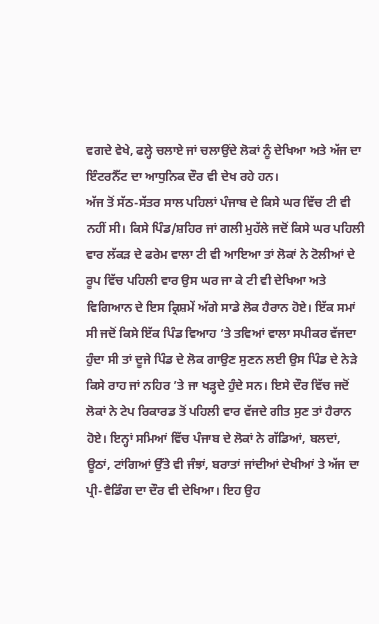ਵਗਦੇ ਵੇਖੇ, ਫਲ੍ਹੇ ਚਲਾਏ ਜਾਂ ਚਲਾਉਂਦੇ ਲੋਕਾਂ ਨੂੰ ਦੇਖਿਆ ਅਤੇ ਅੱਜ ਦਾ ਇੰਟਰਨੈੱਟ ਦਾ ਆਧੁਨਿਕ ਦੌਰ ਵੀ ਦੇਖ ਰਹੇ ਹਨ।
ਅੱਜ ਤੋਂ ਸੱਠ-ਸੱਤਰ ਸਾਲ ਪਹਿਲਾਂ ਪੰਜਾਬ ਦੇ ਕਿਸੇ ਘਰ ਵਿੱਚ ਟੀ ਵੀ ਨਹੀਂ ਸੀ। ਕਿਸੇ ਪਿੰਡ/ਸ਼ਹਿਰ ਜਾਂ ਗਲੀ ਮੁਹੱਲੇ ਜਦੋਂ ਕਿਸੇ ਘਰ ਪਹਿਲੀ ਵਾਰ ਲੱਕੜ ਦੇ ਫਰੇਮ ਵਾਲਾ ਟੀ ਵੀ ਆਇਆ ਤਾਂ ਲੋਕਾਂ ਨੇ ਟੋਲੀਆਂ ਦੇ ਰੂਪ ਵਿੱਚ ਪਹਿਲੀ ਵਾਰ ਉਸ ਘਰ ਜਾ ਕੇ ਟੀ ਵੀ ਦੇਖਿਆ ਅਤੇ ਵਿਗਿਆਨ ਦੇ ਇਸ ਕ੍ਰਿਸ਼ਮੇਂ ਅੱਗੇ ਸਾਡੇ ਲੋਕ ਹੈਰਾਨ ਹੋਏ। ਇੱਕ ਸਮਾਂ ਸੀ ਜਦੋਂ ਕਿਸੇ ਇੱਕ ਪਿੰਡ ਵਿਆਹ ’ਤੇ ਤਵਿਆਂ ਵਾਲਾ ਸਪੀਕਰ ਵੱਜਦਾ ਹੁੰਦਾ ਸੀ ਤਾਂ ਦੂਜੇ ਪਿੰਡ ਦੇ ਲੋਕ ਗਾਉਣ ਸੁਣਨ ਲਈ ਉਸ ਪਿੰਡ ਦੇ ਨੇੜੇ ਕਿਸੇ ਰਾਹ ਜਾਂ ਨਹਿਰ ’ਤੇ ਜਾ ਖੜ੍ਹਦੇ ਹੁੰਦੇ ਸਨ। ਇਸੇ ਦੌਰ ਵਿੱਚ ਜਦੋਂ ਲੋਕਾਂ ਨੇ ਟੇਪ ਰਿਕਾਰਡ ਤੋਂ ਪਹਿਲੀ ਵਾਰ ਵੱਜਦੇ ਗੀਤ ਸੁਣ ਤਾਂ ਹੈਰਾਨ ਹੋਏ। ਇਨ੍ਹਾਂ ਸਮਿਆਂ ਵਿੱਚ ਪੰਜਾਬ ਦੇ ਲੋਕਾਂ ਨੇ ਗੱਡਿਆਂ, ਬਲਦਾਂ, ਊਠਾਂ, ਟਾਂਗਿਆਂ ਉੱਤੇ ਵੀ ਜੰਝਾਂ, ਬਰਾਤਾਂ ਜਾਂਦੀਆਂ ਦੇਖੀਆਂ ਤੇ ਅੱਜ ਦਾ ਪ੍ਰੀ-ਵੈਡਿੰਗ ਦਾ ਦੌਰ ਵੀ ਦੇਖਿਆ। ਇਹ ਉਹ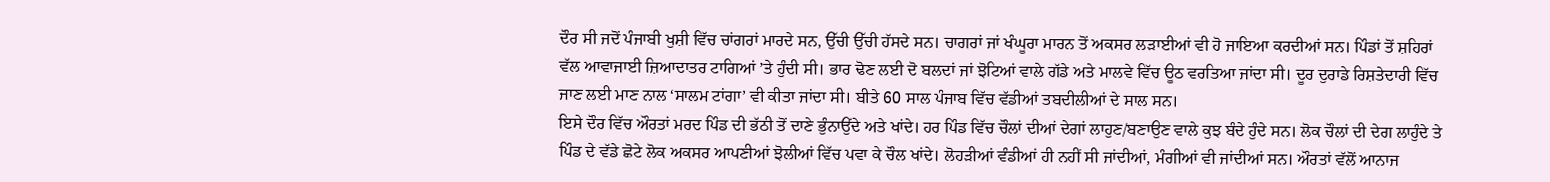ਦੌਰ ਸੀ ਜਦੋਂ ਪੰਜਾਬੀ ਖੁਸ਼ੀ ਵਿੱਚ ਚਾਂਗਰਾਂ ਮਾਰਦੇ ਸਨ, ਉੱਚੀ ਉੱਚੀ ਹੱਸਦੇ ਸਨ। ਚਾਗਰਾਂ ਜਾਂ ਖੰਘੂਰਾ ਮਾਰਨ ਤੋਂ ਅਕਸਰ ਲੜਾਈਆਂ ਵੀ ਹੋ ਜਾਇਆ ਕਰਦੀਆਂ ਸਨ। ਪਿੰਡਾਂ ਤੋਂ ਸ਼ਹਿਰਾਂ ਵੱਲ ਆਵਾਜਾਈ ਜ਼ਿਆਦਾਤਰ ਟਾਗਿਆਂ ’ਤੇ ਹੁੰਦੀ ਸੀ। ਭਾਰ ਢੋਣ ਲਈ ਦੋ ਬਲਦਾਂ ਜਾਂ ਝੋਟਿਆਂ ਵਾਲੇ ਗੱਡੇ ਅਤੇ ਮਾਲਵੇ ਵਿੱਚ ਊਠ ਵਰਤਿਆ ਜਾਂਦਾ ਸੀ। ਦੂਰ ਦੁਰਾਡੇ ਰਿਸ਼ਤੇਦਾਰੀ ਵਿੱਚ ਜਾਣ ਲਈ ਮਾਣ ਨਾਲ ‘ਸਾਲਮ ਟਾਂਗਾ’ ਵੀ ਕੀਤਾ ਜਾਂਦਾ ਸੀ। ਬੀਤੇ 60 ਸਾਲ ਪੰਜਾਬ ਵਿੱਚ ਵੱਡੀਆਂ ਤਬਦੀਲੀਆਂ ਦੇ ਸਾਲ ਸਨ।
ਇਸੇ ਦੌਰ ਵਿੱਚ ਔਰਤਾਂ ਮਰਦ ਪਿੰਡ ਦੀ ਭੱਠੀ ਤੋਂ ਦਾਣੇ ਭੁੰਨਾਉਂਦੇ ਅਤੇ ਖਾਂਦੇ। ਹਰ ਪਿੰਡ ਵਿੱਚ ਚੌਲਾਂ ਦੀਆਂ ਦੇਗਾਂ ਲਾਹੁਣ/ਬਣਾਉਣ ਵਾਲੇ ਕੁਝ ਬੰਦੇ ਹੁੰਦੇ ਸਨ। ਲੋਕ ਚੌਲਾਂ ਦੀ ਦੇਗ ਲਾਹੁੰਦੇ ਤੇ ਪਿੰਡ ਦੇ ਵੱਡੇ ਛੋਟੇ ਲੋਕ ਅਕਸਰ ਆਪਣੀਆਂ ਝੋਲੀਆਂ ਵਿੱਚ ਪਵਾ ਕੇ ਚੌਲ ਖਾਂਦੇ। ਲੋਹੜੀਆਂ ਵੰਡੀਆਂ ਹੀ ਨਹੀਂ ਸੀ ਜਾਂਦੀਆਂ, ਮੰਗੀਆਂ ਵੀ ਜਾਂਦੀਆਂ ਸਨ। ਔਰਤਾਂ ਵੱਲੋਂ ਆਨਾਜ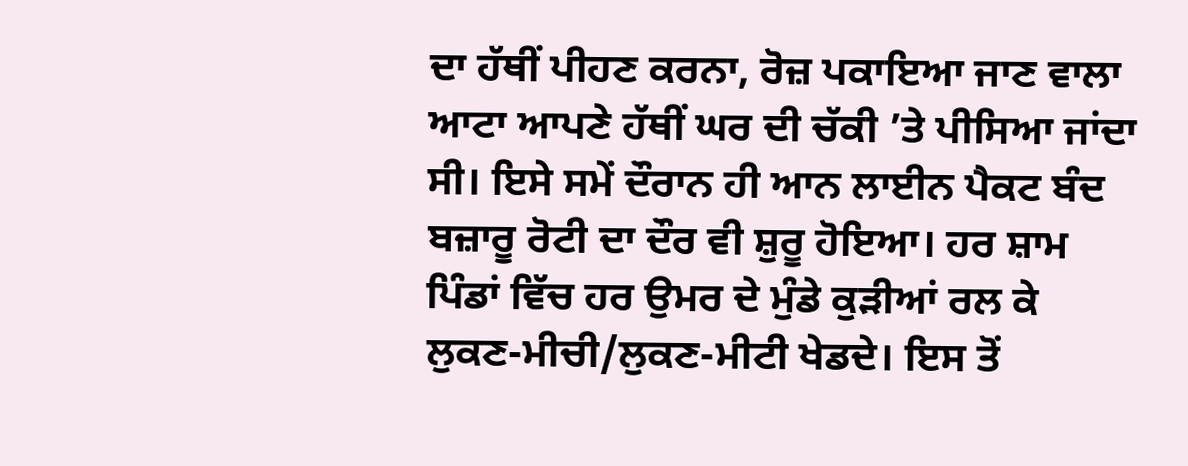ਦਾ ਹੱਥੀਂ ਪੀਹਣ ਕਰਨਾ, ਰੋਜ਼ ਪਕਾਇਆ ਜਾਣ ਵਾਲਾ ਆਟਾ ਆਪਣੇ ਹੱਥੀਂ ਘਰ ਦੀ ਚੱਕੀ ’ਤੇ ਪੀਸਿਆ ਜਾਂਦਾ ਸੀ। ਇਸੇ ਸਮੇਂ ਦੌਰਾਨ ਹੀ ਆਨ ਲਾਈਨ ਪੈਕਟ ਬੰਦ ਬਜ਼ਾਰੂ ਰੋਟੀ ਦਾ ਦੌਰ ਵੀ ਸ਼ੁਰੂ ਹੋਇਆ। ਹਰ ਸ਼ਾਮ ਪਿੰਡਾਂ ਵਿੱਚ ਹਰ ਉਮਰ ਦੇ ਮੁੰਡੇ ਕੁੜੀਆਂ ਰਲ ਕੇ ਲੁਕਣ-ਮੀਚੀ/ਲੁਕਣ-ਮੀਟੀ ਖੇਡਦੇ। ਇਸ ਤੋਂ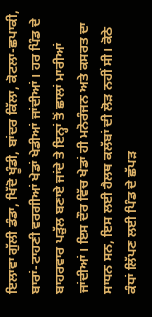ਇਲਾਵਾ ਗੁੱਲੀ ਡੰਡਾ, ਖਿੱਦੋ ਖੂੰਡੀ, ਬਾਂਦਰ ਕਿੱਲਾ, ਕੋਟਲਾ-ਛਪਾਕੀ, ਬਾਰਾਂ-ਟਾਹਣੀ ਵਰਗੀਆਂ ਖੇਡਾਂ ਖੇਡੀਆਂ ਜਾਂਦੀਆਂ। ਹਰ ਪਿੰਡ ਦੇ ਬਾਹਰਵਾਰ ਪੜੁੱਲ ਬਣਾਏ ਜਾਂਦੇ ਤੇ ਇਨ੍ਹਾਂ ਤੋਂ ਛਾਲਾਂ ਮਾਰੀਆਂ ਜਾਂਦੀਆਂ। ਇਸ ਦੌਰ ਵਿੱਚ ਖੇਡਾਂ ਹੀ ਮਨੋਰੰਜਨ ਅਤੇ ਕਸਰਤ ਦਾ ਸਾਧਨ ਸਨ, ਇਸ ਲਈ ਹੈਲਥ ਕਲੱਬਾਂ ਦੀ ਲੋੜ ਨਹੀਂ ਸੀ। ਕੋਠੇ ਕੰਧਾਂ ਲਿੱਪਣ ਲਈ ਪਿੰਡ ਦੇ ਛੱਪੜ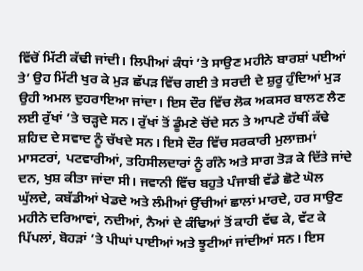ਵਿੱਚੋਂ ਮਿੱਟੀ ਕੱਢੀ ਜਾਂਦੀ। ਲਿਪੀਆਂ ਕੰਧਾਂ ’ਤੇ ਸਾਉਣ ਮਹੀਨੇ ਬਾਰਸ਼ਾਂ ਪਈਆਂ ਤੇ’ ਉਹ ਮਿੱਟੀ ਖੁਰ ਕੇ ਮੁੜ ਛੱਪੜ ਵਿੱਚ ਗਈ ਤੇ ਸਰਦੀ ਦੇ ਸ਼ੁਰੂ ਹੁੰਦਿਆਂ ਮੁੜ ਉਹੀ ਅਮਲ ਦੁਹਰਾਇਆ ਜਾਂਦਾ। ਇਸ ਦੌਰ ਵਿੱਚ ਲੋਕ ਅਕਸਰ ਬਾਲਣ ਲੈਣ ਲਈ ਰੁੱਖਾਂ ’ਤੇ ਚੜ੍ਹਦੇ ਸਨ। ਰੁੱਖਾਂ ਤੋਂ ਡੂੰਮਣੇ ਚੋਂਦੇ ਸਨ ਤੇ ਆਪਣੇ ਹੱਥੀਂ ਕੱਢੇ ਸ਼ਹਿਦ ਦੇ ਸਵਾਦ ਨੂੰ ਚੱਖਦੇ ਸਨ। ਇਸੇ ਦੌਰ ਵਿੱਚ ਸਰਕਾਰੀ ਮੁਲਾਜ਼ਮਾਂ ਮਾਸਟਰਾਂ, ਪਟਵਾਰੀਆਂ, ਤਹਿਸੀਲਦਾਰਾਂ ਨੂੰ ਗੰਨੇ ਅਤੇ ਸਾਗ ਤੋੜ ਕੇ ਦਿੱਤੇ ਜਾਂਦੇ ਦਨ, ਖੁਸ਼ ਕੀਤਾ ਜਾਂਦਾ ਸੀ। ਜਵਾਨੀ ਵਿੱਚ ਬਹੁਤੇ ਪੰਜਾਬੀ ਵੱਡੇ ਛੋਟੇ ਘੋਲ ਘੁੱਲਦੇ, ਕਬੱਡੀਆਂ ਖੇਡਦੇ ਅਤੇ ਲੰਮੀਆਂ ਉੱਚੀਆਂ ਛਾਲਾਂ ਮਾਰਦੇ, ਹਰ ਸਾਉਣ ਮਹੀਨੇ ਦਰਿਆਵਾਂ, ਨਦੀਆਂ, ਨੈਆਂ ਦੇ ਕੰਢਿਆਂ ਤੋਂ ਕਾਹੀ ਵੱਢ ਕੇ, ਵੱਟ ਕੇ ਪਿੱਪਲਾਂ, ਬੋਹੜਾਂ ’ਤੇ ਪੀਘਾਂ ਪਾਈਆਂ ਅਤੇ ਝੂਟੀਆਂ ਜਾਂਦੀਆਂ ਸਨ। ਇਸ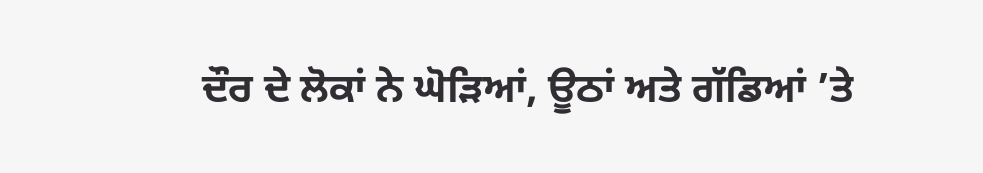ਦੌਰ ਦੇ ਲੋਕਾਂ ਨੇ ਘੋੜਿਆਂ, ਊਠਾਂ ਅਤੇ ਗੱਡਿਆਂ ’ਤੇ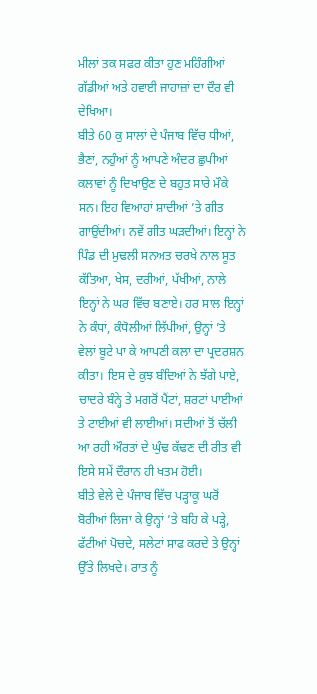ਮੀਲਾਂ ਤਕ ਸਫਰ ਕੀਤਾ ਹੁਣ ਮਹਿੰਗੀਆਂ ਗੱਡੀਆਂ ਅਤੇ ਹਵਾਈ ਜਾਹਾਜ਼ਾਂ ਦਾ ਦੌਰ ਵੀ ਦੇਖਿਆ।
ਬੀਤੇ 60 ਕੁ ਸਾਲਾਂ ਦੇ ਪੰਜਾਬ ਵਿੱਚ ਧੀਆਂ, ਭੈਣਾਂ, ਨਹੁੰਆਂ ਨੂੰ ਆਪਣੇ ਅੰਦਰ ਛੁਪੀਆਂ ਕਲਾਵਾਂ ਨੂੰ ਦਿਖਾਉਣ ਦੇ ਬਹੁਤ ਸਾਰੇ ਮੌਕੇ ਸਨ। ਇਹ ਵਿਆਹਾਂ ਸ਼ਾਦੀਆਂ ’ਤੇ ਗੀਤ ਗਾਉਂਦੀਆਂ। ਨਵੇਂ ਗੀਤ ਘੜਦੀਆਂ। ਇਨ੍ਹਾਂ ਨੇ ਪਿੰਡ ਦੀ ਮੁਢਲੀ ਸਨਅਤ ਚਰਖੇ ਨਾਲ ਸੂਤ ਕੱਤਿਆ, ਖੇਸ, ਦਰੀਆਂ, ਪੱਖੀਆਂ, ਨਾਲੇ ਇਨ੍ਹਾਂ ਨੇ ਘਰ ਵਿੱਚ ਬਣਾਏ। ਹਰ ਸਾਲ ਇਨ੍ਹਾਂ ਨੇ ਕੰਧਾਂ, ਕੰਧੋਲੀਆਂ ਲਿੱਪੀਆਂ, ਉਨ੍ਹਾਂ ’ਤੇ ਵੇਲਾਂ ਬੂਟੇ ਪਾ ਕੇ ਆਪਣੀ ਕਲਾ ਦਾ ਪ੍ਰਦਰਸ਼ਨ ਕੀਤਾ। ਇਸ ਦੇ ਕੁਝ ਬੰਦਿਆਂ ਨੇ ਝੱਗੇ ਪਾਏ, ਚਾਦਰੇ ਬੰਨ੍ਹੇ ਤੇ ਮਗਰੋਂ ਪੈਂਟਾਂ, ਸ਼ਰਟਾਂ ਪਾਈਆਂ ਤੇ ਟਾਈਆਂ ਵੀ ਲਾਈਆਂ। ਸਦੀਆਂ ਤੋਂ ਚੱਲੀ ਆ ਰਹੀ ਔਰਤਾਂ ਦੇ ਘੁੰਢ ਕੱਢਣ ਦੀ ਰੀਤ ਵੀ ਇਸੇ ਸਮੇਂ ਦੌਰਾਨ ਹੀ ਖਤਮ ਹੋਈ।
ਬੀਤੇ ਵੇਲੇ ਦੇ ਪੰਜਾਬ ਵਿੱਚ ਪੜ੍ਹਾਕੂ ਘਰੋਂ ਬੋਰੀਆਂ ਲਿਜਾ ਕੇ ਉਨ੍ਹਾਂ ’ਤੇ ਬਹਿ ਕੇ ਪੜ੍ਹੇ, ਫੱਟੀਆਂ ਪੋਚਦੇ, ਸਲੇਟਾਂ ਸਾਫ ਕਰਦੇ ਤੇ ਉਨ੍ਹਾਂ ਉੱਤੇ ਲਿਖਦੇ। ਰਾਤ ਨੂੰ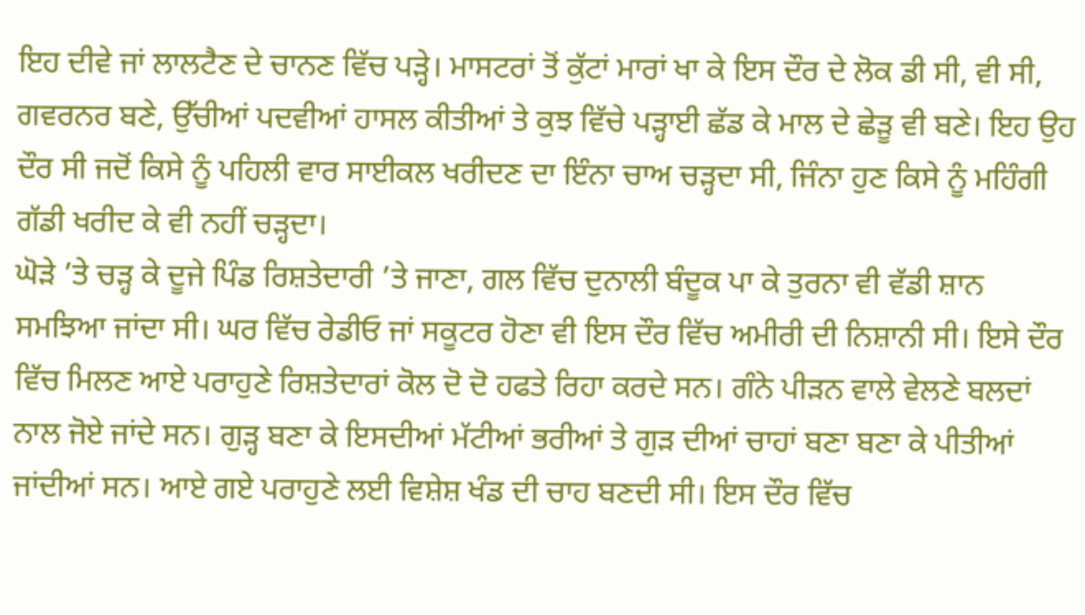ਇਹ ਦੀਵੇ ਜਾਂ ਲਾਲਟੈਣ ਦੇ ਚਾਨਣ ਵਿੱਚ ਪੜ੍ਹੇ। ਮਾਸਟਰਾਂ ਤੋਂ ਕੁੱਟਾਂ ਮਾਰਾਂ ਖਾ ਕੇ ਇਸ ਦੌਰ ਦੇ ਲੋਕ ਡੀ ਸੀ, ਵੀ ਸੀ, ਗਵਰਨਰ ਬਣੇ, ਉੱਚੀਆਂ ਪਦਵੀਆਂ ਹਾਸਲ ਕੀਤੀਆਂ ਤੇ ਕੁਝ ਵਿੱਚੇ ਪੜ੍ਹਾਈ ਛੱਡ ਕੇ ਮਾਲ ਦੇ ਛੇੜੂ ਵੀ ਬਣੇ। ਇਹ ਉਹ ਦੌਰ ਸੀ ਜਦੋਂ ਕਿਸੇ ਨੂੰ ਪਹਿਲੀ ਵਾਰ ਸਾਈਕਲ ਖਰੀਦਣ ਦਾ ਇੰਨਾ ਚਾਅ ਚੜ੍ਹਦਾ ਸੀ, ਜਿੰਨਾ ਹੁਣ ਕਿਸੇ ਨੂੰ ਮਹਿੰਗੀ ਗੱਡੀ ਖਰੀਦ ਕੇ ਵੀ ਨਹੀਂ ਚੜ੍ਹਦਾ।
ਘੋੜੇ ’ਤੇ ਚੜ੍ਹ ਕੇ ਦੂਜੇ ਪਿੰਡ ਰਿਸ਼ਤੇਦਾਰੀ ’ਤੇ ਜਾਣਾ, ਗਲ ਵਿੱਚ ਦੁਨਾਲੀ ਬੰਦੂਕ ਪਾ ਕੇ ਤੁਰਨਾ ਵੀ ਵੱਡੀ ਸ਼ਾਨ ਸਮਝਿਆ ਜਾਂਦਾ ਸੀ। ਘਰ ਵਿੱਚ ਰੇਡੀਓ ਜਾਂ ਸਕੂਟਰ ਹੋਣਾ ਵੀ ਇਸ ਦੌਰ ਵਿੱਚ ਅਮੀਰੀ ਦੀ ਨਿਸ਼ਾਨੀ ਸੀ। ਇਸੇ ਦੌਰ ਵਿੱਚ ਮਿਲਣ ਆਏ ਪਰਾਹੁਣੇ ਰਿਸ਼ਤੇਦਾਰਾਂ ਕੋਲ ਦੋ ਦੋ ਹਫਤੇ ਰਿਹਾ ਕਰਦੇ ਸਨ। ਗੰਨੇ ਪੀੜਨ ਵਾਲੇ ਵੇਲਣੇ ਬਲਦਾਂ ਨਾਲ ਜੋਏ ਜਾਂਦੇ ਸਨ। ਗੁੜ੍ਹ ਬਣਾ ਕੇ ਇਸਦੀਆਂ ਮੱਟੀਆਂ ਭਰੀਆਂ ਤੇ ਗੁੜ ਦੀਆਂ ਚਾਹਾਂ ਬਣਾ ਬਣਾ ਕੇ ਪੀਤੀਆਂ ਜਾਂਦੀਆਂ ਸਨ। ਆਏ ਗਏ ਪਰਾਹੁਣੇ ਲਈ ਵਿਸ਼ੇਸ਼ ਖੰਡ ਦੀ ਚਾਹ ਬਣਦੀ ਸੀ। ਇਸ ਦੌਰ ਵਿੱਚ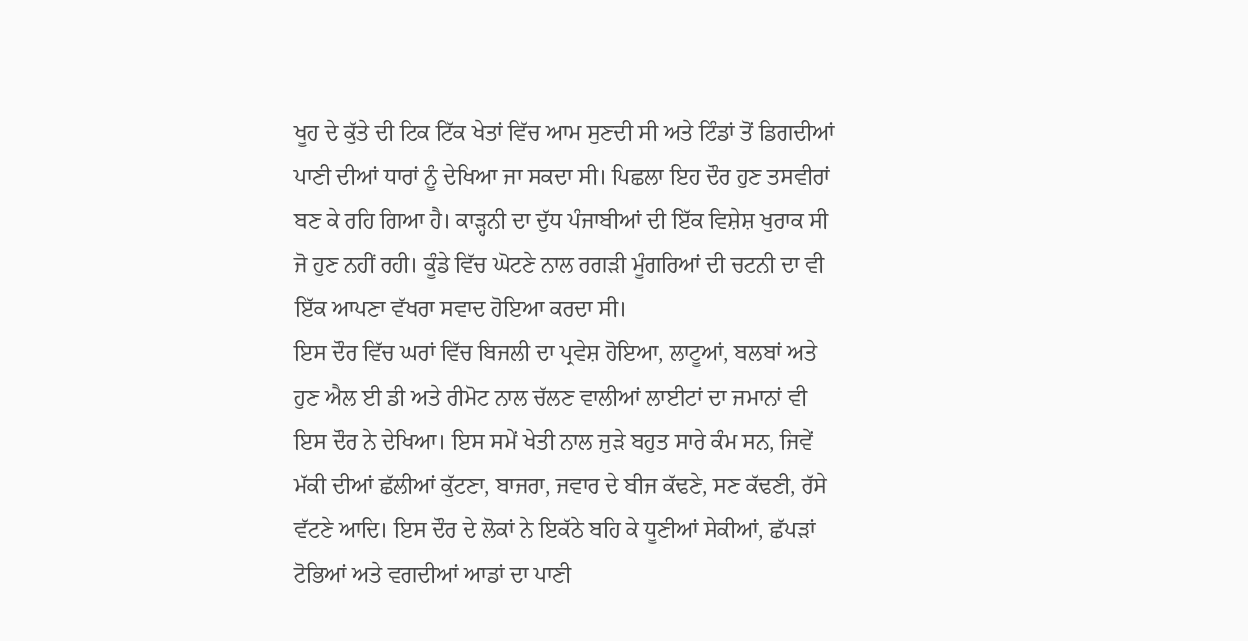ਖੂਹ ਦੇ ਕੁੱਤੇ ਦੀ ਟਿਕ ਟਿੱਕ ਖੇਤਾਂ ਵਿੱਚ ਆਮ ਸੁਣਦੀ ਸੀ ਅਤੇ ਟਿੰਡਾਂ ਤੋਂ ਡਿਗਦੀਆਂ ਪਾਣੀ ਦੀਆਂ ਧਾਰਾਂ ਨੂੰ ਦੇਖਿਆ ਜਾ ਸਕਦਾ ਸੀ। ਪਿਛਲਾ ਇਹ ਦੌਰ ਹੁਣ ਤਸਵੀਰਾਂ ਬਣ ਕੇ ਰਹਿ ਗਿਆ ਹੈ। ਕਾੜ੍ਹਨੀ ਦਾ ਦੁੱਧ ਪੰਜਾਬੀਆਂ ਦੀ ਇੱਕ ਵਿਸ਼ੇਸ਼ ਖੁਰਾਕ ਸੀ ਜੋ ਹੁਣ ਨਹੀਂ ਰਹੀ। ਕੂੰਡੇ ਵਿੱਚ ਘੋਟਣੇ ਨਾਲ ਰਗੜੀ ਮੂੰਗਰਿਆਂ ਦੀ ਚਟਨੀ ਦਾ ਵੀ ਇੱਕ ਆਪਣਾ ਵੱਖਰਾ ਸਵਾਦ ਹੋਇਆ ਕਰਦਾ ਸੀ।
ਇਸ ਦੌਰ ਵਿੱਚ ਘਰਾਂ ਵਿੱਚ ਬਿਜਲੀ ਦਾ ਪ੍ਰਵੇਸ਼ ਹੋਇਆ, ਲਾਟੂਆਂ, ਬਲਬਾਂ ਅਤੇ ਹੁਣ ਐਲ ਈ ਡੀ ਅਤੇ ਰੀਮੋਟ ਨਾਲ ਚੱਲਣ ਵਾਲੀਆਂ ਲਾਈਟਾਂ ਦਾ ਜਮਾਨਾਂ ਵੀ ਇਸ ਦੌਰ ਨੇ ਦੇਖਿਆ। ਇਸ ਸਮੇਂ ਖੇਤੀ ਨਾਲ ਜੁੜੇ ਬਹੁਤ ਸਾਰੇ ਕੰਮ ਸਨ, ਜਿਵੇਂ ਮੱਕੀ ਦੀਆਂ ਛੱਲੀਆਂ ਕੁੱਟਣਾ, ਬਾਜਰਾ, ਜਵਾਰ ਦੇ ਬੀਜ ਕੱਢਣੇ, ਸਣ ਕੱਢਣੀ, ਰੱਸੇ ਵੱਟਣੇ ਆਦਿ। ਇਸ ਦੌਰ ਦੇ ਲੋਕਾਂ ਨੇ ਇਕੱਠੇ ਬਹਿ ਕੇ ਧੂਣੀਆਂ ਸੇਕੀਆਂ, ਛੱਪੜਾਂ ਟੋਭਿਆਂ ਅਤੇ ਵਗਦੀਆਂ ਆਡਾਂ ਦਾ ਪਾਣੀ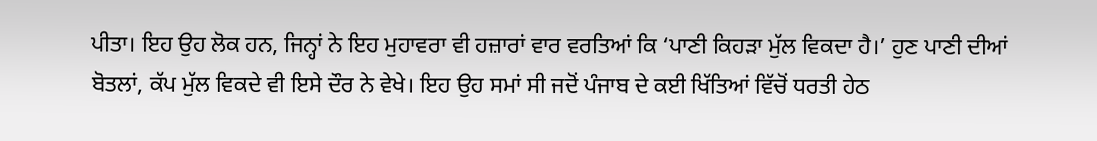ਪੀਤਾ। ਇਹ ਉਹ ਲੋਕ ਹਨ, ਜਿਨ੍ਹਾਂ ਨੇ ਇਹ ਮੁਹਾਵਰਾ ਵੀ ਹਜ਼ਾਰਾਂ ਵਾਰ ਵਰਤਿਆਂ ਕਿ ‘ਪਾਣੀ ਕਿਹੜਾ ਮੁੱਲ ਵਿਕਦਾ ਹੈ।’ ਹੁਣ ਪਾਣੀ ਦੀਆਂ ਬੋਤਲਾਂ, ਕੱਪ ਮੁੱਲ ਵਿਕਦੇ ਵੀ ਇਸੇ ਦੌਰ ਨੇ ਵੇਖੇ। ਇਹ ਉਹ ਸਮਾਂ ਸੀ ਜਦੋਂ ਪੰਜਾਬ ਦੇ ਕਈ ਖਿੱਤਿਆਂ ਵਿੱਚੋਂ ਧਰਤੀ ਹੇਠ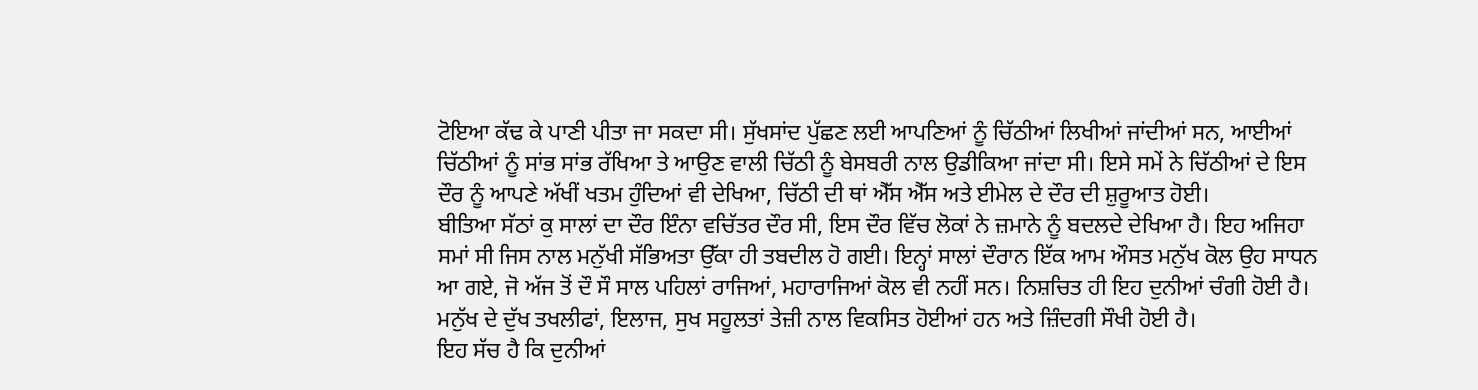ਟੋਇਆ ਕੱਢ ਕੇ ਪਾਣੀ ਪੀਤਾ ਜਾ ਸਕਦਾ ਸੀ। ਸੁੱਖਸਾਂਦ ਪੁੱਛਣ ਲਈ ਆਪਣਿਆਂ ਨੂੰ ਚਿੱਠੀਆਂ ਲਿਖੀਆਂ ਜਾਂਦੀਆਂ ਸਨ, ਆਈਆਂ ਚਿੱਠੀਆਂ ਨੂੰ ਸਾਂਭ ਸਾਂਭ ਰੱਖਿਆ ਤੇ ਆਉਣ ਵਾਲੀ ਚਿੱਠੀ ਨੂੰ ਬੇਸਬਰੀ ਨਾਲ ਉਡੀਕਿਆ ਜਾਂਦਾ ਸੀ। ਇਸੇ ਸਮੇਂ ਨੇ ਚਿੱਠੀਆਂ ਦੇ ਇਸ ਦੌਰ ਨੂੰ ਆਪਣੇ ਅੱਖੀਂ ਖਤਮ ਹੁੰਦਿਆਂ ਵੀ ਦੇਖਿਆ, ਚਿੱਠੀ ਦੀ ਥਾਂ ਐੱਸ ਐੱਸ ਅਤੇ ਈਮੇਲ ਦੇ ਦੌਰ ਦੀ ਸ਼ੁਰੂਆਤ ਹੋਈ।
ਬੀਤਿਆ ਸੱਠਾਂ ਕੁ ਸਾਲਾਂ ਦਾ ਦੌਰ ਇੰਨਾ ਵਚਿੱਤਰ ਦੌਰ ਸੀ, ਇਸ ਦੌਰ ਵਿੱਚ ਲੋਕਾਂ ਨੇ ਜ਼ਮਾਨੇ ਨੂੰ ਬਦਲਦੇ ਦੇਖਿਆ ਹੈ। ਇਹ ਅਜਿਹਾ ਸਮਾਂ ਸੀ ਜਿਸ ਨਾਲ ਮਨੁੱਖੀ ਸੱਭਿਅਤਾ ਉੱਕਾ ਹੀ ਤਬਦੀਲ ਹੋ ਗਈ। ਇਨ੍ਹਾਂ ਸਾਲਾਂ ਦੌਰਾਨ ਇੱਕ ਆਮ ਔਸਤ ਮਨੁੱਖ ਕੋਲ ਉਹ ਸਾਧਨ ਆ ਗਏ, ਜੋ ਅੱਜ ਤੋਂ ਦੌ ਸੌ ਸਾਲ ਪਹਿਲਾਂ ਰਾਜਿਆਂ, ਮਹਾਰਾਜਿਆਂ ਕੋਲ ਵੀ ਨਹੀਂ ਸਨ। ਨਿਸ਼ਚਿਤ ਹੀ ਇਹ ਦੁਨੀਆਂ ਚੰਗੀ ਹੋਈ ਹੈ। ਮਨੁੱਖ ਦੇ ਦੁੱਖ ਤਖਲੀਫਾਂ, ਇਲਾਜ, ਸੁਖ ਸਹੂਲਤਾਂ ਤੇਜ਼ੀ ਨਾਲ ਵਿਕਸਿਤ ਹੋਈਆਂ ਹਨ ਅਤੇ ਜ਼ਿੰਦਗੀ ਸੌਖੀ ਹੋਈ ਹੈ।
ਇਹ ਸੱਚ ਹੈ ਕਿ ਦੁਨੀਆਂ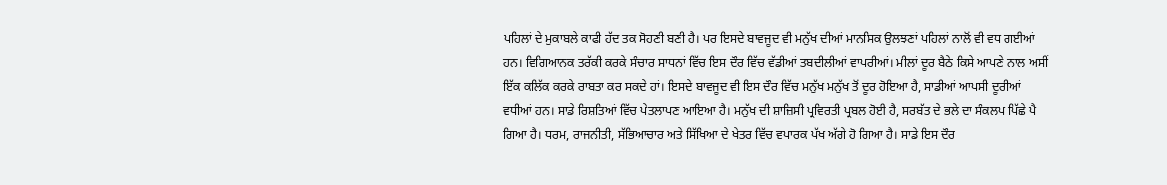ਪਹਿਲਾਂ ਦੇ ਮੁਕਾਬਲੇ ਕਾਫੀ ਹੱਦ ਤਕ ਸੋਹਣੀ ਬਣੀ ਹੈ। ਪਰ ਇਸਦੇ ਬਾਵਜੂਦ ਵੀ ਮਨੁੱਖ ਦੀਆਂ ਮਾਨਸਿਕ ਉਲਝਣਾਂ ਪਹਿਲਾਂ ਨਾਲੋਂ ਵੀ ਵਧ ਗਈਆਂ ਹਨ। ਵਿਗਿਆਨਕ ਤਰੱਕੀ ਕਰਕੇ ਸੰਚਾਰ ਸਾਧਨਾਂ ਵਿੱਚ ਇਸ ਦੌਰ ਵਿੱਚ ਵੱਡੀਆਂ ਤਬਦੀਲੀਆਂ ਵਾਪਰੀਆਂ। ਮੀਲਾਂ ਦੂਰ ਬੈਠੇ ਕਿਸੇ ਆਪਣੇ ਨਾਲ ਅਸੀਂ ਇੱਕ ਕਲਿੱਕ ਕਰਕੇ ਰਾਬਤਾ ਕਰ ਸਕਦੇ ਹਾਂ। ਇਸਦੇ ਬਾਵਜੂਦ ਵੀ ਇਸ ਦੌਰ ਵਿੱਚ ਮਨੁੱਖ ਮਨੁੱਖ ਤੋਂ ਦੂਰ ਹੋਇਆ ਹੈ, ਸਾਡੀਆਂ ਆਪਸੀ ਦੂਰੀਆਂ ਵਧੀਆਂ ਹਨ। ਸਾਡੇ ਰਿਸ਼ਤਿਆਂ ਵਿੱਚ ਪੇਤਲਾਪਣ ਆਇਆ ਹੈ। ਮਨੁੱਖ ਦੀ ਸ਼ਾਜ਼ਿਸੀ ਪ੍ਰਵਿਰਤੀ ਪ੍ਰਬਲ ਹੋਈ ਹੈ, ਸਰਬੱਤ ਦੇ ਭਲੇ ਦਾ ਸੰਕਲਪ ਪਿੱਛੇ ਪੈ ਗਿਆ ਹੈ। ਧਰਮ, ਰਾਜਨੀਤੀ, ਸੱਭਿਆਚਾਰ ਅਤੇ ਸਿੱਖਿਆ ਦੇ ਖੇਤਰ ਵਿੱਚ ਵਪਾਰਕ ਪੱਖ ਅੱਗੇ ਹੋ ਗਿਆ ਹੈ। ਸਾਡੇ ਇਸ ਦੌਰ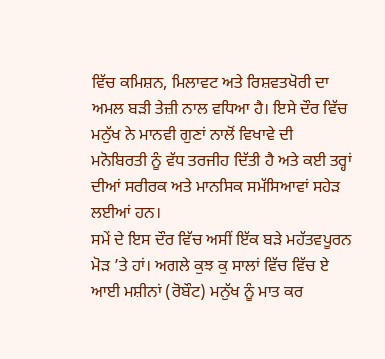ਵਿੱਚ ਕਮਿਸ਼ਨ, ਮਿਲਾਵਟ ਅਤੇ ਰਿਸ਼ਵਤਖੋਰੀ ਦਾ ਅਮਲ ਬੜੀ ਤੇਜ਼ੀ ਨਾਲ ਵਧਿਆ ਹੈ। ਇਸੇ ਦੌਰ ਵਿੱਚ ਮਨੁੱਖ ਨੇ ਮਾਨਵੀ ਗੁਣਾਂ ਨਾਲੋਂ ਵਿਖਾਵੇ ਦੀ ਮਨੋਬਿਰਤੀ ਨੂੰ ਵੱਧ ਤਰਜੀਹ ਦਿੱਤੀ ਹੈ ਅਤੇ ਕਈ ਤਰ੍ਹਾਂ ਦੀਆਂ ਸਰੀਰਕ ਅਤੇ ਮਾਨਸਿਕ ਸਮੱਸਿਆਵਾਂ ਸਹੇੜ ਲਈਆਂ ਹਨ।
ਸਮੇਂ ਦੇ ਇਸ ਦੌਰ ਵਿੱਚ ਅਸੀਂ ਇੱਕ ਬੜੇ ਮਹੱਤਵਪੂਰਨ ਮੋੜ ’ਤੇ ਹਾਂ। ਅਗਲੇ ਕੁਝ ਕੁ ਸਾਲਾਂ ਵਿੱਚ ਵਿੱਚ ਏ ਆਈ ਮਸ਼ੀਨਾਂ (ਰੋਬੌਟ) ਮਨੁੱਖ ਨੂੰ ਮਾਤ ਕਰ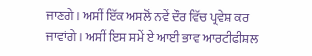ਜਾਣਗੇ। ਅਸੀਂ ਇੱਕ ਅਸਲੋਂ ਨਵੇਂ ਦੌਰ ਵਿੱਚ ਪ੍ਰਵੇਸ਼ ਕਰ ਜਾਵਾਂਗੇ। ਅਸੀਂ ਇਸ ਸਮੇਂ ਏ ਆਈ ਭਾਵ ਆਰਟੀਫੀਸ਼ਲ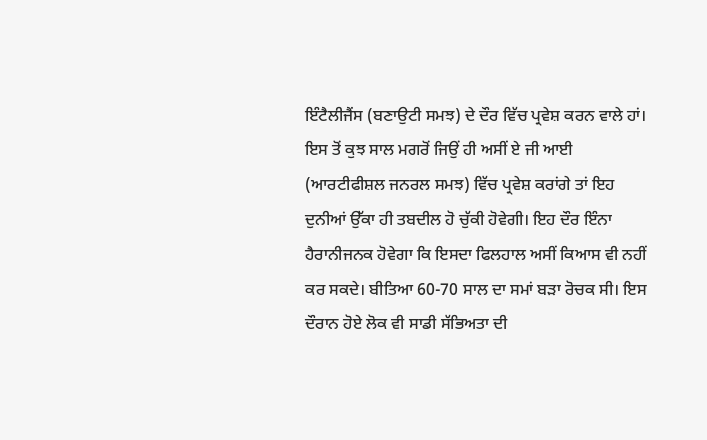ਇੰਟੈਲੀਜੈਂਸ (ਬਣਾਉਟੀ ਸਮਝ) ਦੇ ਦੌਰ ਵਿੱਚ ਪ੍ਰਵੇਸ਼ ਕਰਨ ਵਾਲੇ ਹਾਂ। ਇਸ ਤੋਂ ਕੁਝ ਸਾਲ ਮਗਰੋਂ ਜਿਉਂ ਹੀ ਅਸੀਂ ਏ ਜੀ ਆਈ (ਆਰਟੀਫੀਸ਼ਲ ਜਨਰਲ ਸਮਝ) ਵਿੱਚ ਪ੍ਰਵੇਸ਼ ਕਰਾਂਗੇ ਤਾਂ ਇਹ ਦੁਨੀਆਂ ਉੱਕਾ ਹੀ ਤਬਦੀਲ ਹੋ ਚੁੱਕੀ ਹੋਵੇਗੀ। ਇਹ ਦੌਰ ਇੰਨਾ ਹੈਰਾਨੀਜਨਕ ਹੋਵੇਗਾ ਕਿ ਇਸਦਾ ਫਿਲਹਾਲ ਅਸੀਂ ਕਿਆਸ ਵੀ ਨਹੀਂ ਕਰ ਸਕਦੇ। ਬੀਤਿਆ 60-70 ਸਾਲ ਦਾ ਸਮਾਂ ਬੜਾ ਰੋਚਕ ਸੀ। ਇਸ ਦੌਰਾਨ ਹੋਏ ਲੋਕ ਵੀ ਸਾਡੀ ਸੱਭਿਅਤਾ ਦੀ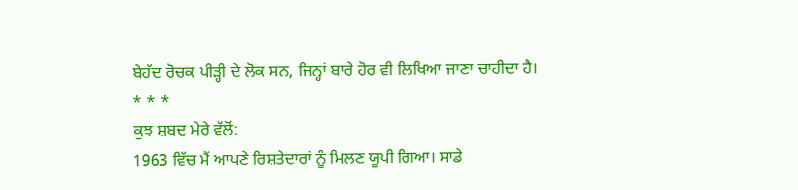ਬੇਹੱਦ ਰੋਚਕ ਪੀੜ੍ਹੀ ਦੇ ਲੋਕ ਸਨ, ਜਿਨ੍ਹਾਂ ਬਾਰੇ ਹੋਰ ਵੀ ਲਿਖਿਆ ਜਾਣਾ ਚਾਹੀਦਾ ਹੈ।
* * *
ਕੁਝ ਸ਼ਬਦ ਮੇਰੇ ਵੱਲੋਂ:
1963 ਵਿੱਚ ਮੈਂ ਆਪਣੇ ਰਿਸ਼ਤੇਦਾਰਾਂ ਨੂੰ ਮਿਲਣ ਯੂਪੀ ਗਿਆ। ਸਾਡੇ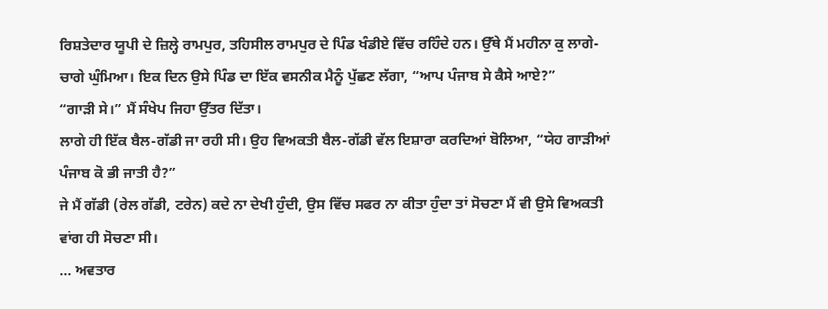ਰਿਸ਼ਤੇਦਾਰ ਯੂਪੀ ਦੇ ਜ਼ਿਲ੍ਹੇ ਰਾਮਪੁਰ, ਤਹਿਸੀਲ ਰਾਮਪੁਰ ਦੇ ਪਿੰਡ ਖੰਡੀਏ ਵਿੱਚ ਰਹਿੰਦੇ ਹਨ। ਉੱਥੇ ਮੈਂ ਮਹੀਨਾ ਕੁ ਲਾਗੇ-ਚਾਗੇ ਘੁੰਮਿਆ। ਇਕ ਦਿਨ ਉਸੇ ਪਿੰਡ ਦਾ ਇੱਕ ਵਸਨੀਕ ਮੈਨੂੰ ਪੁੱਛਣ ਲੱਗਾ, “ਆਪ ਪੰਜਾਬ ਸੇ ਕੈਸੇ ਆਏ?”
“ਗਾੜੀ ਸੇ।” ਮੈਂ ਸੰਖੇਪ ਜਿਹਾ ਉੱਤਰ ਦਿੱਤਾ।
ਲਾਗੇ ਹੀ ਇੱਕ ਬੈਲ-ਗੱਡੀ ਜਾ ਰਹੀ ਸੀ। ਉਹ ਵਿਅਕਤੀ ਬੈਲ-ਗੱਡੀ ਵੱਲ ਇਸ਼ਾਰਾ ਕਰਦਿਆਂ ਬੋਲਿਆ, “ਯੇਹ ਗਾੜੀਆਂ ਪੰਜਾਬ ਕੋ ਭੀ ਜਾਤੀ ਹੈ?”
ਜੇ ਮੈਂ ਗੱਡੀ (ਰੇਲ ਗੱਡੀ, ਟਰੇਨ) ਕਦੇ ਨਾ ਦੇਖੀ ਹੁੰਦੀ, ਉਸ ਵਿੱਚ ਸਫਰ ਨਾ ਕੀਤਾ ਹੁੰਦਾ ਤਾਂ ਸੋਚਣਾ ਮੈਂ ਵੀ ਉਸੇ ਵਿਅਕਤੀ ਵਾਂਗ ਹੀ ਸੋਚਣਾ ਸੀ।
... ਅਵਤਾਰ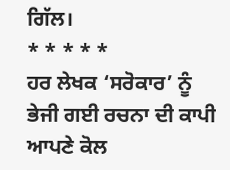ਗਿੱਲ।
* * * * *
ਹਰ ਲੇਖਕ ‘ਸਰੋਕਾਰ’ ਨੂੰ ਭੇਜੀ ਗਈ ਰਚਨਾ ਦੀ ਕਾਪੀ ਆਪਣੇ ਕੋਲ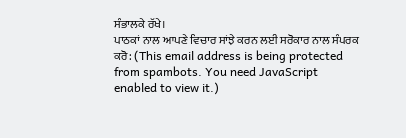ਸੰਭਾਲਕੇ ਰੱਖੇ।
ਪਾਠਕਾਂ ਨਾਲ ਆਪਣੇ ਵਿਚਾਰ ਸਾਂਝੇ ਕਰਨ ਲਈ ਸਰੋਕਾਰ ਨਾਲ ਸੰਪਰਕ ਕਰੋ: (This email address is being protected from spambots. You need JavaScript enabled to view it.)